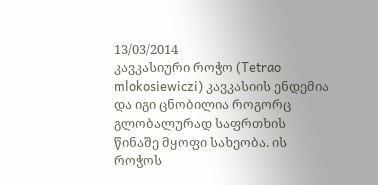13/03/2014
კავკასიური როჭო (Tetrao mlokosiewiczi) კავკასიის ენდემია და იგი ცნობილია როგორც გლობალურად საფრთხის წინაშე მყოფი სახეობა. ის როჭოს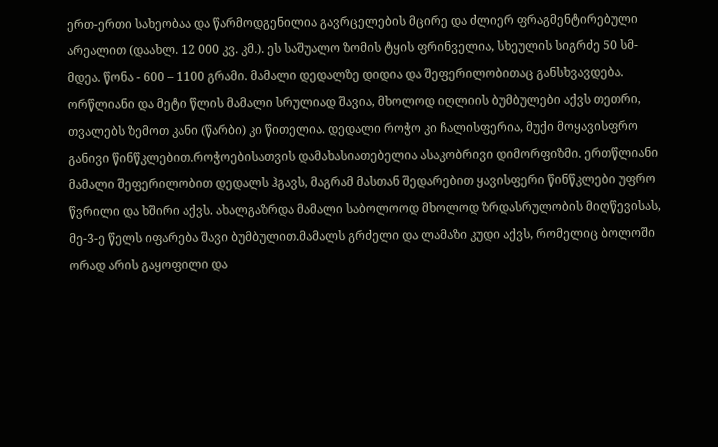ერთ-ერთი სახეობაა და წარმოდგენილია გავრცელების მცირე და ძლიერ ფრაგმენტირებული არეალით (დაახლ. 12 000 კვ. კმ.). ეს საშუალო ზომის ტყის ფრინველია, სხეულის სიგრძე 50 სმ-მდეა. წონა - 600 – 1100 გრამი. მამალი დედალზე დიდია და შეფერილობითაც განსხვავდება. ორწლიანი და მეტი წლის მამალი სრულიად შავია, მხოლოდ იღლიის ბუმბულები აქვს თეთრი, თვალებს ზემოთ კანი (წარბი) კი წითელია. დედალი როჭო კი ჩალისფერია, მუქი მოყავისფრო განივი წინწკლებით.როჭოებისათვის დამახასიათებელია ასაკობრივი დიმორფიზმი. ერთწლიანი მამალი შეფერილობით დედალს ჰგავს, მაგრამ მასთან შედარებით ყავისფერი წინწკლები უფრო წვრილი და ხშირი აქვს. ახალგაზრდა მამალი საბოლოოდ მხოლოდ ზრდასრულობის მიღწევისას, მე-3-ე წელს იფარება შავი ბუმბულით.მამალს გრძელი და ლამაზი კუდი აქვს, რომელიც ბოლოში ორად არის გაყოფილი და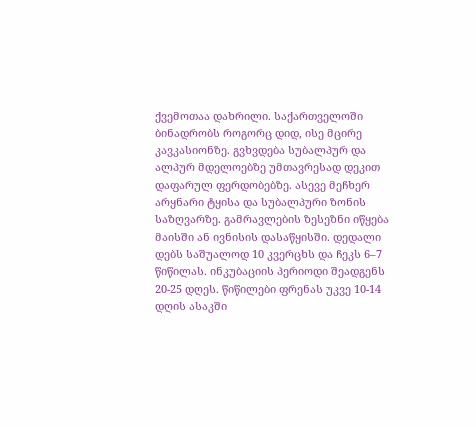ქვემოთაა დახრილი. საქართველოში ბინადრობს როგორც დიდ, ისე მცირე კავკასიონზე. გვხვდება სუბალპურ და ალპურ მდელოებზე უმთავრესად დეკით დაფარულ ფერდობებზე. ასევე მეჩხერ არყნარი ტყისა და სუბალპური ზონის საზღვარზე. გამრავლების ზესეზნი იწყება მაისში ან ივნისის დასაწყისში. დედალი დებს საშუალოდ 10 კვერცხს და ჩეკს 6–7 წიწილას. ინკუბაციის პერიოდი შეადგენს 20-25 დღეს. წიწილები ფრენას უკვე 10-14 დღის ასაკში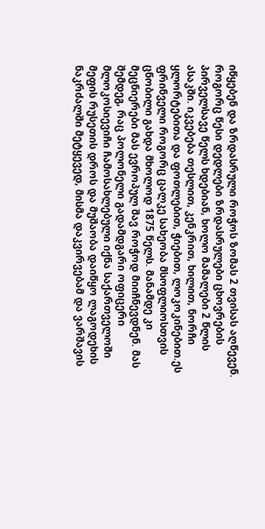იწყებენ და ზრდასრული როჭოს ზომას 2 თვისას აღწევენ. როგორც წესი დედლები ზრდასრულები ცხოვრების პირველსავე წელს ხდებიან, ხოლო მამალები 2 წლის ასაკში. იკვებება თესლით, კენკრით, ხილით, ნორჩი ყლორტებითა და ფოთლებით, ჭიებით, ლოკოკინებით.ეს ფრინველი როგორც ცალკე სახეობა მსოფლიოსთვის ცნობილი გახდა მხოლოდ 1875 წელს. მანამდე კი მეცნიერები მას ევროპულ შავ როჭოდ მიიჩნევდნენ. მას შემდეგ, რაც პოლონელი გადამდგარი ოფიცერი მლოკოსიევიჩი ჩამოსახლებული იქნა საქართველოში მეფის რუსეთის დროს და მუშაობა დაიწყო ლაგოდეხის ნაკრძალში მეტყევედ, მისმა დაკვირვებამ და ვარშავის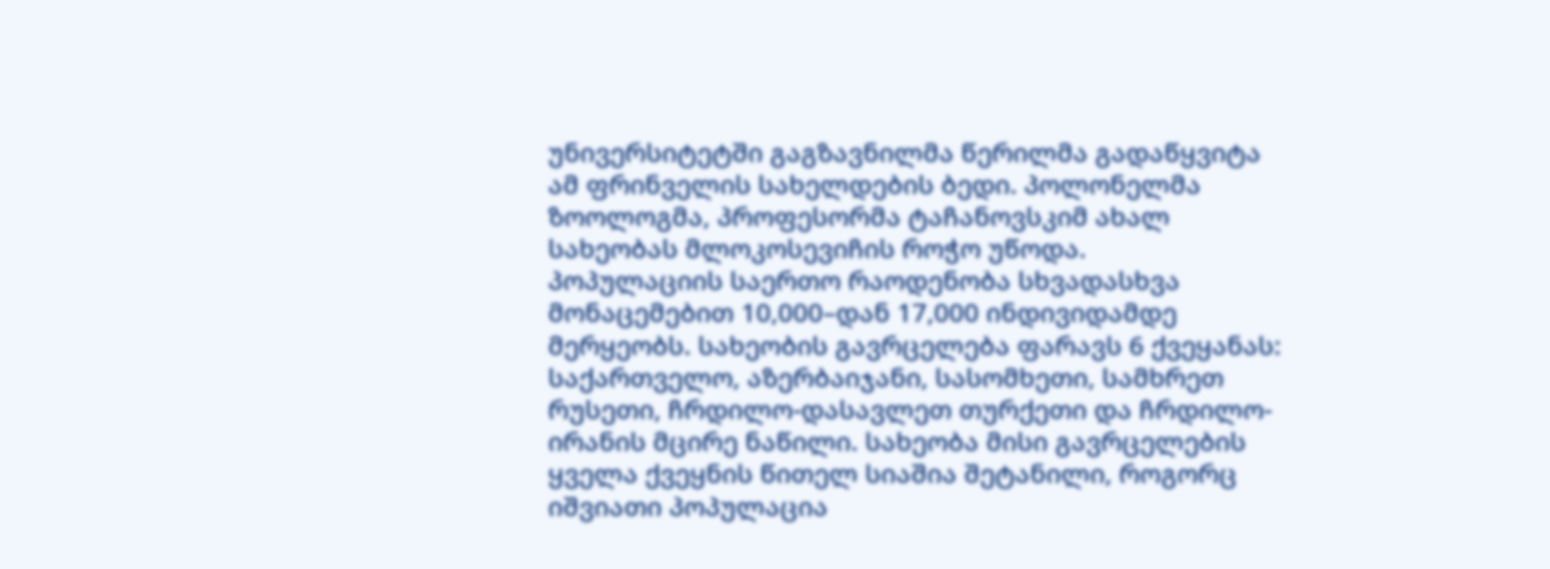უნივერსიტეტში გაგზავნილმა წერილმა გადაწყვიტა ამ ფრინველის სახელდების ბედი. პოლონელმა ზოოლოგმა, პროფესორმა ტაჩანოვსკიმ ახალ სახეობას მლოკოსევიჩის როჭო უწოდა.
პოპულაციის საერთო რაოდენობა სხვადასხვა მონაცემებით 10,000–დან 17,000 ინდივიდამდე მერყეობს. სახეობის გავრცელება ფარავს 6 ქვეყანას: საქართველო, აზერბაიჯანი, სასომხეთი, სამხრეთ რუსეთი, ჩრდილო-დასავლეთ თურქეთი და ჩრდილო-ირანის მცირე ნაწილი. სახეობა მისი გავრცელების ყველა ქვეყნის წითელ სიაშია შეტანილი, როგორც იშვიათი პოპულაცია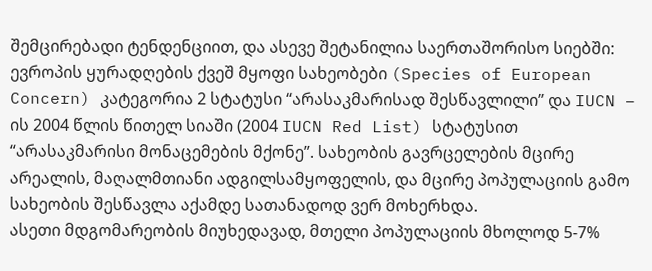შემცირებადი ტენდენციით, და ასევე შეტანილია საერთაშორისო სიებში: ევროპის ყურადღების ქვეშ მყოფი სახეობები (Species of European Concern) კატეგორია 2 სტატუსი “არასაკმარისად შესწავლილი” და IUCN – ის 2004 წლის წითელ სიაში (2004 IUCN Red List) სტატუსით “არასაკმარისი მონაცემების მქონე”. სახეობის გავრცელების მცირე არეალის, მაღალმთიანი ადგილსამყოფელის, და მცირე პოპულაციის გამო სახეობის შესწავლა აქამდე სათანადოდ ვერ მოხერხდა.
ასეთი მდგომარეობის მიუხედავად, მთელი პოპულაციის მხოლოდ 5-7%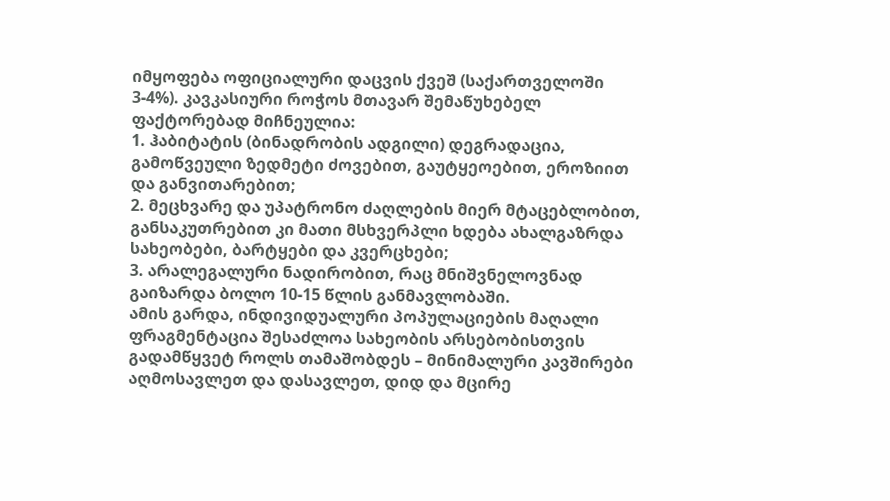იმყოფება ოფიციალური დაცვის ქვეშ (საქართველოში 3-4%). კავკასიური როჭოს მთავარ შემაწუხებელ ფაქტორებად მიჩნეულია:
1. ჰაბიტატის (ბინადრობის ადგილი) დეგრადაცია, გამოწვეული ზედმეტი ძოვებით, გაუტყეოებით, ეროზიით და განვითარებით;
2. მეცხვარე და უპატრონო ძაღლების მიერ მტაცებლობით, განსაკუთრებით კი მათი მსხვერპლი ხდება ახალგაზრდა სახეობები, ბარტყები და კვერცხები;
3. არალეგალური ნადირობით, რაც მნიშვნელოვნად გაიზარდა ბოლო 10-15 წლის განმავლობაში.
ამის გარდა, ინდივიდუალური პოპულაციების მაღალი ფრაგმენტაცია შესაძლოა სახეობის არსებობისთვის გადამწყვეტ როლს თამაშობდეს – მინიმალური კავშირები აღმოსავლეთ და დასავლეთ, დიდ და მცირე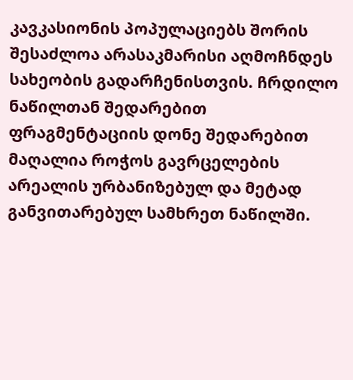კავკასიონის პოპულაციებს შორის შესაძლოა არასაკმარისი აღმოჩნდეს სახეობის გადარჩენისთვის. ჩრდილო ნაწილთან შედარებით ფრაგმენტაციის დონე შედარებით მაღალია როჭოს გავრცელების არეალის ურბანიზებულ და მეტად განვითარებულ სამხრეთ ნაწილში.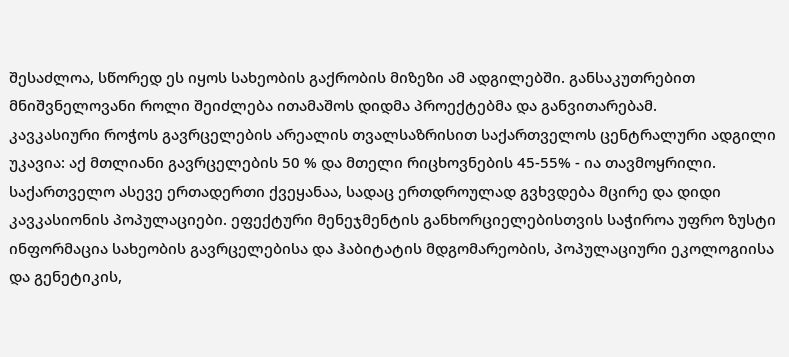შესაძლოა, სწორედ ეს იყოს სახეობის გაქრობის მიზეზი ამ ადგილებში. განსაკუთრებით მნიშვნელოვანი როლი შეიძლება ითამაშოს დიდმა პროექტებმა და განვითარებამ.
კავკასიური როჭოს გავრცელების არეალის თვალსაზრისით საქართველოს ცენტრალური ადგილი უკავია: აქ მთლიანი გავრცელების 50 % და მთელი რიცხოვნების 45-55% - ია თავმოყრილი. საქართველო ასევე ერთადერთი ქვეყანაა, სადაც ერთდროულად გვხვდება მცირე და დიდი კავკასიონის პოპულაციები. ეფექტური მენეჯმენტის განხორციელებისთვის საჭიროა უფრო ზუსტი ინფორმაცია სახეობის გავრცელებისა და ჰაბიტატის მდგომარეობის, პოპულაციური ეკოლოგიისა და გენეტიკის,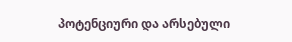პოტენციური და არსებული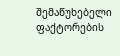შემაწუხებელი ფაქტორების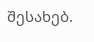შესახებ.